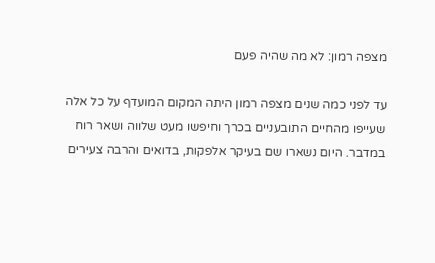מצפה רמון: לא מה שהיה פעם

עד לפני כמה שנים מצפה רמון היתה המקום המועדף על כל אלה שעייפו מהחיים התובעניים בכרך וחיפשו מעט שלווה ושאר רוח במדבר. היום נשארו שם בעיקר אלפקות, בדואים והרבה צעירים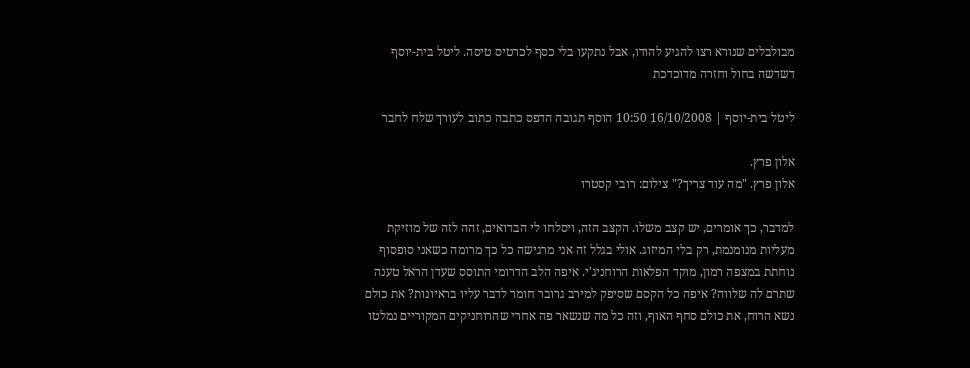מבולבלים שנורא רצו להגיע להודו, אבל נתקעו בלי כסף לכרטיס טיסה. ליטל בית-יוסף דשדשה בחול וחזרה מדוכדכת

ליטל בית-יוסף | 16/10/2008 10:50 הוסף תגובה הדפס כתבה כתוב לעורך שלח לחבר

אלון פרץ.
אלון פרץ. "מה עוד צריך?" צילום: רובי קסטרו

למדבר, כך אומרים, יש קצב משלו. הקצב הזה, ויסלחו לי הבדואים, זהה לזה של מוזיקת מעליות מנומנמת, רק בלי המיזוג. אולי בגלל זה אני מרגישה כל כך מרומה כשאני סופסוף נוחתת במצפה רמון, מוקד הפלאות הרוחניג'י. איפה הלב הדרומי התוסס שעדן הראל טענה שתרם לה שלווה? איפה כל הקסם שסיפק למירב גרובר חומר לדבר עליו בראיונות? את כולם נשא הרוח, את כולם סחף האוף, וזה כל מה שנשאר פה אחרי שהרוחניקים המקוריים נמלטו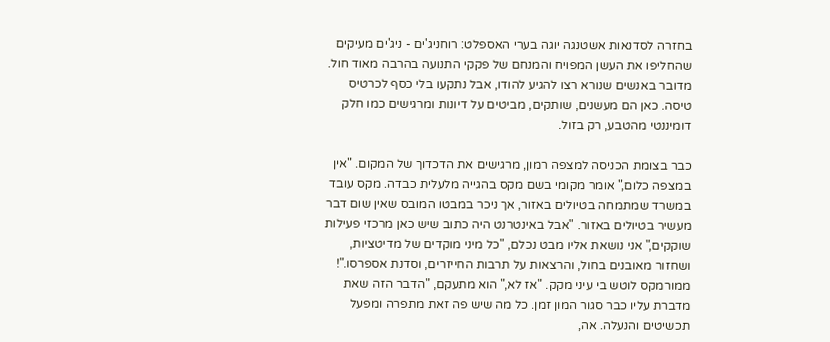בחזרה לסדנאות אשטנגה יוגה בערי האספלט: רוחניג'ים - ניג'ים מעיקים שהחליפו את העשן המפויח והמנחם של פקקי התנועה בהרבה מאוד חול. מדובר באנשים שנורא רצו להגיע להודו, אבל נתקעו בלי כסף לכרטיס טיסה. כאן הם מעשנים, שותקים, מביטים על דיונות ומרגישים כמו חלק דומיננטי מהטבע, רק בזול.

כבר בצומת הכניסה למצפה רמון, מרגישים את הדכדוך של המקום. "אין במצפה כלום," אומר מקומי בשם מקס בהגייה מלעלית כבדה. מקס עובד במשרד שמתמחה בטיולים באזור, אך ניכר במבטו המובס שאין שום דבר מעשיר בטיולים באזור. "אבל באינטרנט היה כתוב שיש כאן מרכזי פעילות שוקקים," אני נושאת אליו מבט נכלם, "כל מיני מוקדים של מדיטציות, ושחזור מאובנים בחול, והרצאות על תרבות החייזרים, וסדנת אספרסו."! ממורמקס לוטש בי עיני מקק. "אז לא," הוא מתעקם, "הדבר הזה שאת מדברת עליו כבר סגור המון זמן. כל מה שיש פה זאת מתפרה ומפעל תכשיטים והנעלה. אה,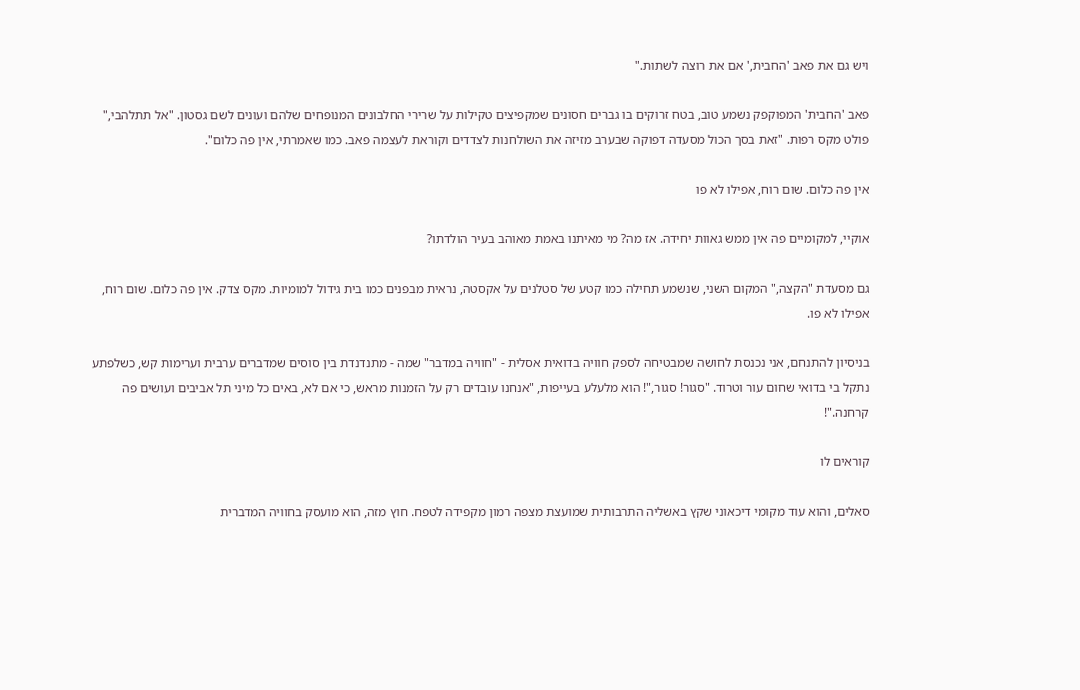ויש גם את פאב 'החבית,' אם את רוצה לשתות."

פאב 'החבית' המפוקפק נשמע טוב, בטח זרוקים בו גברים חסונים שמקפיצים טקילות על שרירי החלבונים המנופחים שלהם ועונים לשם גסטון. "אל תתלהבי," פולט מקס רפות. "זאת בסך הכול מסעדה דפוקה שבערב מזיזה את השולחנות לצדדים וקוראת לעצמה פאב. כמו שאמרתי, אין פה כלום".

אין פה כלום. שום רוח, אפילו לא פו

אוקיי, למקומיים פה אין ממש גאוות יחידה. אז מה? מי מאיתנו באמת מאוהב בעיר הולדתו?

גם מסעדת "הקצה," המקום השני, שנשמע תחילה כמו קטע של סטלנים על אקסטה, נראית מבפנים כמו בית גידול למומיות. מקס צדק. אין פה כלום. שום רוח, אפילו לא פו.

בניסיון להתנחם, אני נכנסת לחושה שמבטיחה לספק חוויה בדואית אסלית - "חוויה במדבר" שמה - מתנדנדת בין סוסים שמדברים ערבית וערימות קש, כשלפתע נתקל בי בדואי שחום עור וטרוד. "סגור! סגור,"! הוא מלעלע בעייפות, "אנחנו עובדים רק על הזמנות מראש, כי אם לא, באים כל מיני תל אביבים ועושים פה קרחנה."!

קוראים לו

סאלים, והוא עוד מקומי דיכאוני שקץ באשליה התרבותית שמועצת מצפה רמון מקפידה לטפח. חוץ מזה, הוא מועסק בחוויה המדברית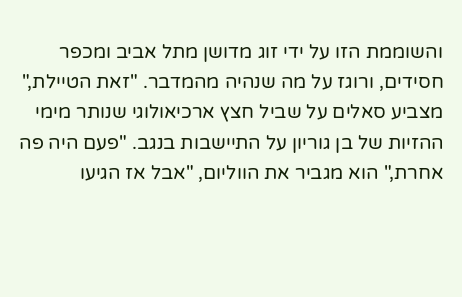והשוממת הזו על ידי זוג מדושן מתל אביב ומכפר חסידים, ורוגז על מה שנהיה מהמדבר. "זאת הטיילת," מצביע סאלים על שביל חצץ ארכיאולוגי שנותר מימי ההזיות של בן גוריון על התיישבות בנגב. "פעם היה פה אחרת," הוא מגביר את הווליום, "אבל אז הגיעו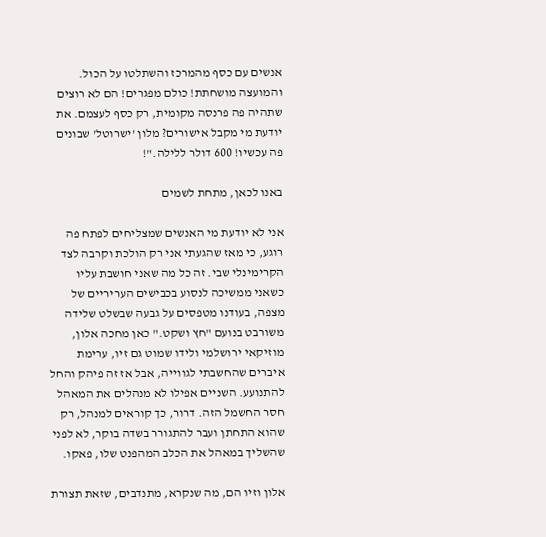אנשים עם כסף מהמרכז והשתלטו על הכול. והמועצה מושחתת! כולם מפגרים! הם לא רוצים שתהיה פה פרנסה מקומית, רק כסף לעצמם. את יודעת מי מקבל אישורים? מלון 'ישרוטל' שבונים פה עכשיו! 600 דולר ללילה."!

באנו לכאן, מתחת לשמים

אני לא יודעת מי האנשים שמצליחים לפתח פה רוגע, כי מאז שהגעתי אני רק הולכת וקרבה לצד הקרימינלי שבי. זה כל מה שאני חושבת עליו כשאני ממשיכה לנסוע בכבישים העריריים של מצפה, בעודנו מטפסים על גבעה שבשלט שלידה משורבט בנועם "חץ ושקט." כאן מחכה אלון, מוזיקאי ירושלמי ולידו שמוט גם זיו, ערימת איברים שהחשבתי לגווייה, אבל אז זה פיהק והחל להתנועע. השניים אפילו לא מנהלים את המאהל חסר החשמל הזה. דרור, כך קוראים למנהל, רק שהוא התחתן ועבר להתגורר בשדה בוקר, לא לפני שהשליך במאהל את הכלב המהפנט שלו, פאקו.

אלון וזיו הם, מה שנקרא, מתנדבים, שזאת תצורת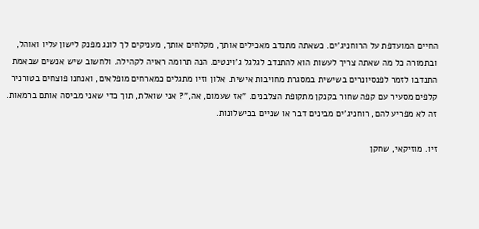החיים המועדפת על הרוחניג'ים. כשאתה מתנדב מאכילים אותך, מקלחים אותך, מעניקים לך לונג מפנק לישון עליו ואוהל, ובתמורה כל מה שאתה צריך לעשות הוא להתנדב לגלגל ג'וינטים. הנה תרומה ראויה לקהילה. ולחשוב שיש אנשים שבאמת התנדבו לזמר לפנסיונרים בשישית במסגרת מחויבות אישית. אלון וזיו מתגלים כמארחים מופלאים, ואנחנו פוצחים בטורניר קלפים מסעיר עם קפה שחור בקנקן מתקופת הצלבנים. "אז שעמום, אה,"? אני שואלת, תוך כדי שאני מביסה אותם ברמאות. זה לא מפריע להם, רוחניג'ים מבינים דבר או שניים בכישלונות.

זיו. מוזיקאי, שחקן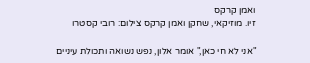ואמן קרקס
זיו. מוזיקאי, שחקן ואמן קרקס צילום: רובי קסטרו

"אני לא חי כאן," אומר אלון, נפש נשואה ותכולת עיניים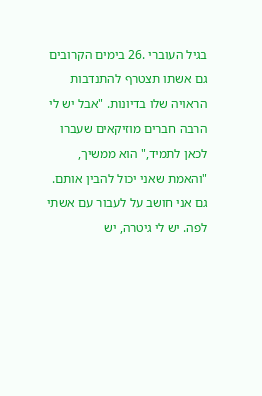בגיל העוברי .26 בימים הקרובים גם אשתו תצטרף להתנדבות הראויה שלו בדיונות. "אבל יש לי הרבה חברים מוזיקאים שעברו לכאן לתמיד," הוא ממשיך, "והאמת שאני יכול להבין אותם. גם אני חושב על לעבור עם אשתי לפה. יש לי גיטרה, יש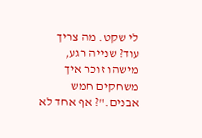לי שקט. מה צריך עוד? שנייה רגע, מישהו זוכר איך משחקים חמש אבנים."? אף אחד לא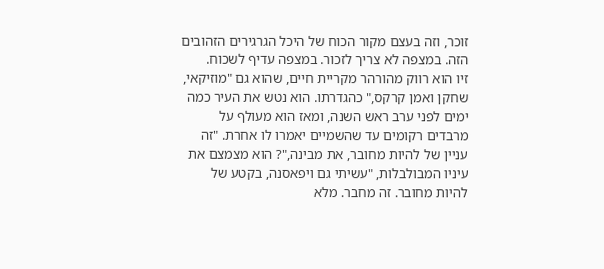זוכר, וזה בעצם מקור הכוח של היכל הגרגירים הזהובים הזה. במצפה לא צריך לזכור. במצפה עדיף לשכוח.
זיו הוא רווק מהורהר מקריית חיים, שהוא גם "מוזיקאי, שחקן ואמן קרקס," כהגדרתו. הוא נטש את העיר כמה ימים לפני ערב ראש השנה, ומאז הוא מעולף על מרבדים רקומים עד שהשמיים יאמרו לו אחרת. "זה עניין של להיות מחובר, את מבינה,"? הוא מצמצם את עיניו המבולבלות, "עשיתי גם ויפאסנה, בקטע של להיות מחובר. זה מחבר. מלא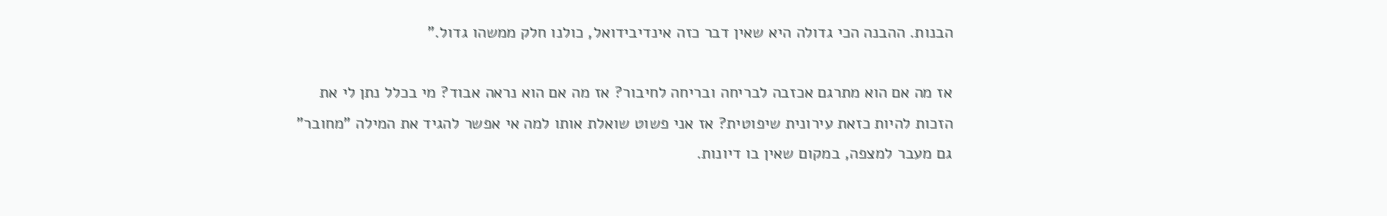הבנות. ההבנה הכי גדולה היא שאין דבר כזה אינדיבידואל, כולנו חלק ממשהו גדול."

אז מה אם הוא מתרגם אכזבה לבריחה ובריחה לחיבור? אז מה אם הוא נראה אבוד? מי בכלל נתן לי את הזכות להיות כזאת עירונית שיפוטית? אז אני פשוט שואלת אותו למה אי אפשר להגיד את המילה "מחובר" גם מעבר למצפה, במקום שאין בו דיונות.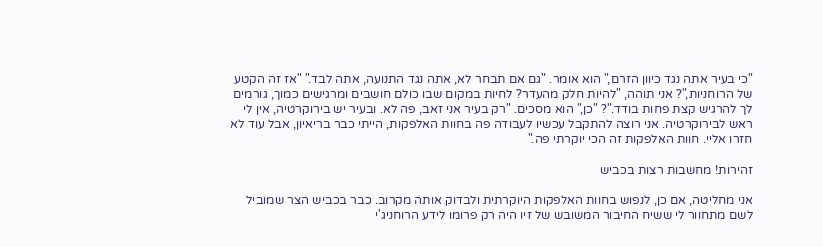"כי בעיר אתה נגד כיוון הזרם," הוא אומר. "גם אם תבחר לא, אתה נגד התנועה, אתה לבד." "אז זה הקטע של הרוחניות,"? אני תוהה, "להיות חלק מהעדר? לחיות במקום שבו כולם חושבים ומרגישים כמוך, גורמים לך להרגיש קצת פחות בודד."? "כן," הוא מסכים. "רק בעיר אני זאב, פה לא. ובעיר יש בירוקרטיה, אין לי ראש לבירוקרטיה. אני רוצה להתקבל עכשיו לעבודה פה בחוות האלפקות, הייתי כבר בריאיון, אבל עוד לא חזרו אליי. חוות האלפקות זה הכי יוקרתי פה."

זהירות! מחשבות רצות בכביש

אני מחליטה, אם כן, לנפוש בחוות האלפקות היוקרתית ולבדוק אותה מקרוב. כבר בכביש הצר שמוביל לשם מתחוור לי ששיח החיבור המשובש של זיו היה רק פרומו לידע הרוחניג'י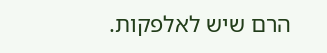הרם שיש לאלפקות.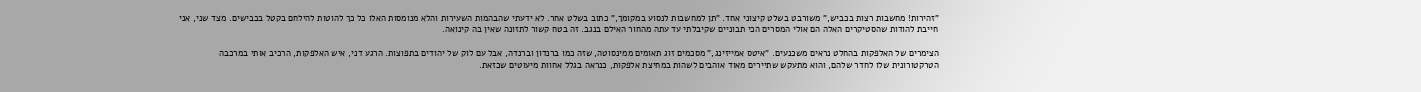"זהירות! מחשבות רצות בכביש," משורבט בשלט קיצוני אחד. "תן למחשבות לנסוע במקומך," כתוב בשלט אחר. לא ידעתי שהבהמות השעירות והלא מנומסות האלו כל כך להוטות להילחם בקטל בכבישים. מצד שני, אני חייבת להודות שהסטיקרים האלה הם אולי המסרים הכי תבוניים שקיבלתי עד עתה מהחור האילם בנגב. זה בטח קשור לתזונה שאין בה קינואה.

הצימרים של האלפקות בהחלט נראים משכנעים. "איטס אמייזינג," מסכמים זוג תאומים ממינסוטה, שזה כמו ברנדון וברנדה, אבל עם לוק של יהודים בתפוצות. הרגע דני, איש האלפקות, הרכיב אותי במרכבה הטרקטורונית שלו לחדר שלהם, והוא מתעקש שתיירים מאוד אוהבים לשהות במחיצת אלפקות, כנראה בגלל אחוות מיעוטים שכזאת.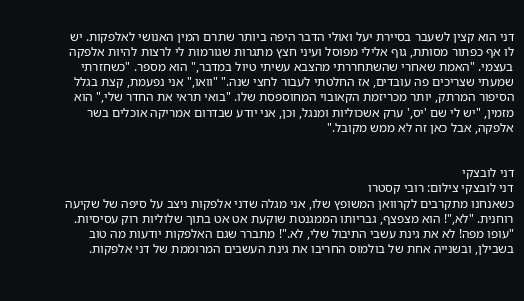דני הוא קצין לשעבר בסיירת יעל ואולי הדבר היפה ביותר שתרם המין האנושי לאלפקות. יש לו אף כפתור מסותת, גוף אלילי מפוסל ועיני חצץ מתגרות שגורמות לי לרצות להיות אלפקה בעצמי. "האמת שאחרי שהשתחררתי מהצבא עשיתי טיול במדבר," הוא מספר. "כשחזרתי שמעתי שצריכים פה עובדים, אז החלטתי לעבור לחצי שנה." "וואו," אני נפעמת, קצת בגלל הסיפור המרתק, יותר מכריזמת הקאובוי המחוספסת שלו. "בואי תראי את החדר שלי," הוא מזמין, "יש לי שם 'יס,' ערק אשכוליות ומנגל, וכן, אני יודע שבדרום אמריקה אוכלים בשר אלפקה, אבל כאן זה לא ממש מקובל."


דני לובצקי
דני לובצקי צילום: רובי קסטרו
כשאנחנו מתקרבים לקרוואן המשופץ שלו, אני מגלה שדני אלפקות ניצב על סיפה של שקיעה רוחנית. "לא,"! הוא מצפצף, גבריותו הממגנטת שוקעת אט אט בתוך שלוליות רוק עסיסיות. "עופו מפה! לא את גינת עשבי התיבול שלי, לא."! מתברר שגם האלפקות יודעות מה טוב בשבילן, ובשנייה אחת של בולמוס החריבו את גינת העשבים המרוממת של דני אלפקות.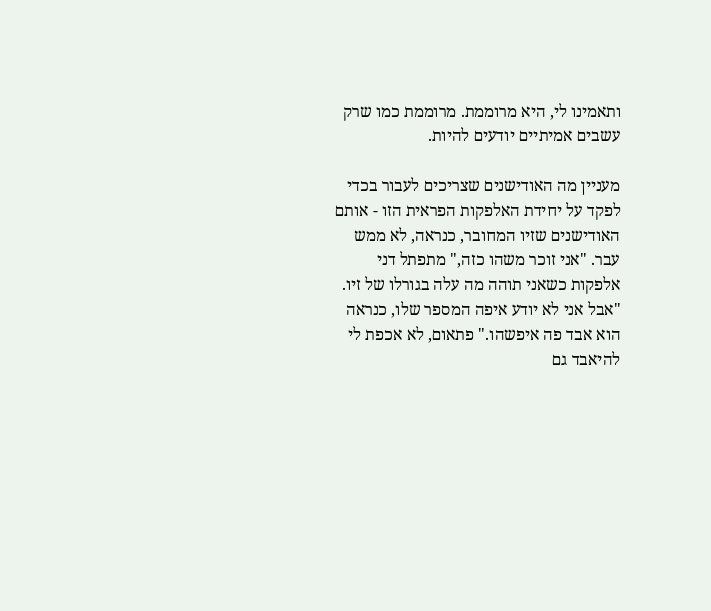ותאמינו לי, היא מרוממת. מרוממת כמו שרק עשבים אמיתיים יודעים להיות.

מעניין מה האודישנים שצריכים לעבור בכדי לפקד על יחידת האלפקות הפראית הזו - אותם האודישנים שזיו המחובר, כנראה, לא ממש עבר. "אני זוכר משהו כזה," מתפתל דני אלפקות כשאני תוהה מה עלה בגורלו של זיו. "אבל אני לא יודע איפה המספר שלו, כנראה הוא אבד פה איפשהו." פתאום, לא אכפת לי להיאבד גם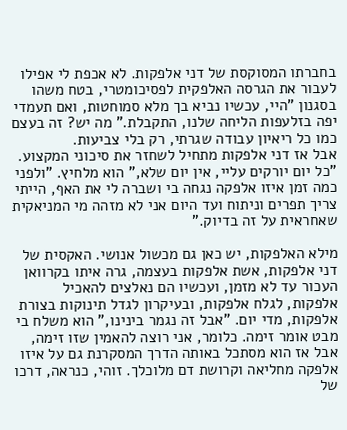בחברתו המסוקסת של דני אלפקות. לא אכפת לי אפילו לעבור את הגרסה האלפקית לפסיכומטרי, בטח משהו בסגנון "היי, עכשיו נביא בך מלא סמוחטות, ואם תעמדי יפה בזלעפות הליחה שלנו, התקבלת." מה יש? זה בעצם כמו כל ריאיון עבודה שגרתי, רק בלי צביעות.
אבל אז דני אלפקות מתחיל לשחזר את סיכוני המקצוע. "כל יום יורקים עליי, אין יום שלא," הוא מלחיץ. "ולפני כמה זמן איזו אלפקה נגחה בי ושברה לי את האף, הייתי צריך תפרים וניתוח ועד היום אני לא מזהה מי המניאקית שאחראית על זה בדיוק."

מילא האלפקות, יש כאן גם מכשול אנושי. האקסית של דני אלפקות, אשת אלפקות בעצמה, גרה איתו בקרוואן העכור עד לא מזמן, ועכשיו הם נאלצים להאכיל אלפקות, לגלח אלפקות, ובעיקרון לגדל תינוקות בצורת אלפקות, מדי יום. "אבל זה נגמר בינינו," הוא משלח בי מבט אומר זימה. כלומר, אני רוצה להאמין שזו זימה, אבל אז הוא מסתכל באותה הדרך המסקרנת גם על איזו אלפקה מחליאה וקרושת דם מלוכלך. זוהי, כנראה, דרכו של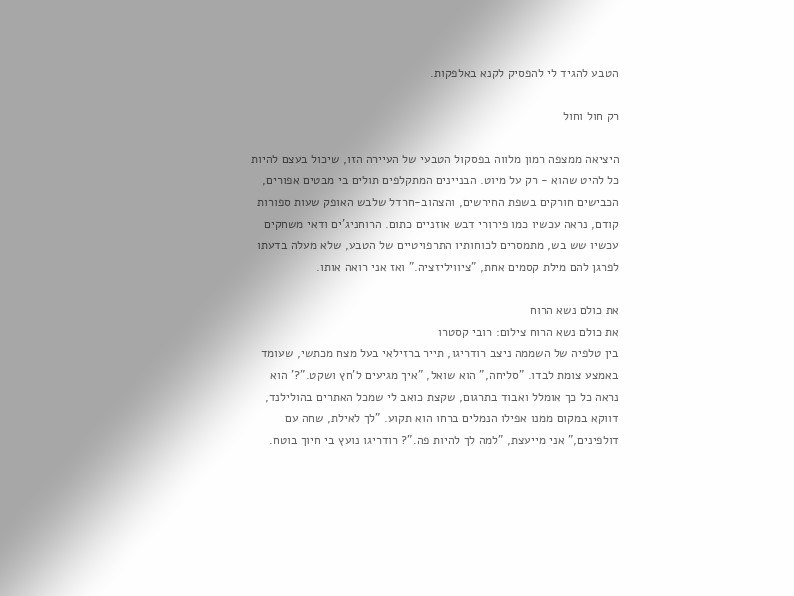הטבע להגיד לי להפסיק לקנא באלפקות.

רק חול וחול

היציאה ממצפה רמון מלווה בפסקול הטבעי של העיירה הזו, שיכול בעצם להיות כל להיט שהוא - רק על מיוט. הבניינים המתקלפים תולים בי מבטים אפורים, הכבישים חורקים בשפת החירשים, והצהוב-חרדל שלבש האופק שעות ספורות קודם, נראה עכשיו כמו פירורי דבש אוזניים כתום. הרוחניג'ים ודאי משחקים עכשיו שש בש, מתמסרים לכוחותיו התרפויטיים של הטבע, שלא מעלה בדעתו לפרגן להם מילת קסמים אחת, "ציוויליזציה." ואז אני רואה אותו.

את כולם נשא הרוח
את כולם נשא הרוח צילום: רובי קסטרו
בין טלפיה של השממה ניצב רודריגו, תייר ברזילאי בעל מצח מכתשי, שעומד באמצע צומת לבדו. "סליחה," הוא שואל, "איך מגיעים ל'חץ ושקט."?' הוא נראה כל כך אומלל ואבוד בתרגום, שקצת כואב לי שמכל האתרים בהולילנד, דווקא במקום ממנו אפילו הנמלים ברחו הוא תקוע. "לך לאילת, שחה עם דולפינים," אני מייעצת, "למה לך להיות פה."? רודריגו נועץ בי חיוך בוטח.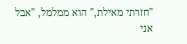"חזרתי מאילת," הוא ממלמל, "אבל אני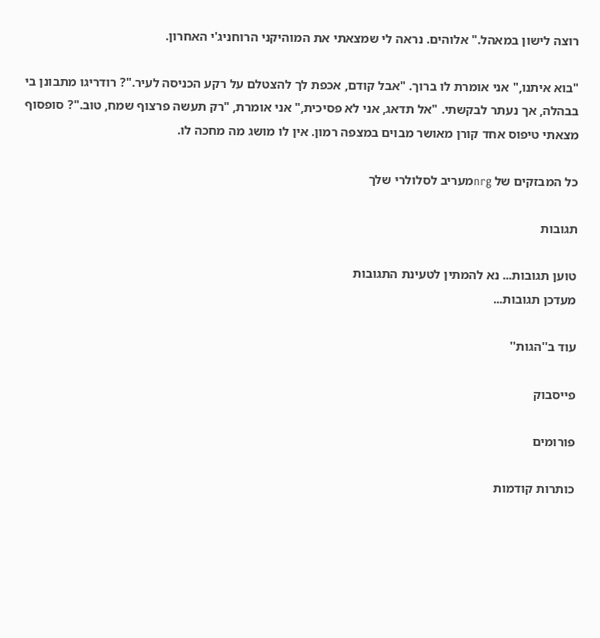רוצה לישון במאהל." אלוהים. נראה לי שמצאתי את המוהיקני הרוחניג'י האחרון.

"בוא איתנו," אני אומרת לו ברוך. "אבל קודם, אכפת לך להצטלם על רקע הכניסה לעיר."? רודריגו מתבונן בי בבהלה, אך נעתר לבקשתי. "אל תדאג, אני לא פסיכית," אני אומרת, "רק תעשה פרצוף שמח, טוב."? סופסוף מצאתי טיפוס אחד קורן מאושר מבוים במצפה רמון. אין לו מושג מה מחכה לו.

כל המבזקים של nrgמעריב לסלולרי שלך

תגובות

טוען תגובות... נא להמתין לטעינת התגובות
מעדכן תגובות...

עוד ב''הגות''

פייסבוק

פורומים

כותרות קודמות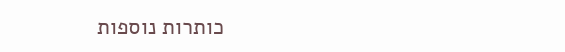כותרות נוספות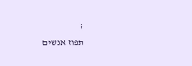;
תפוז אנשים